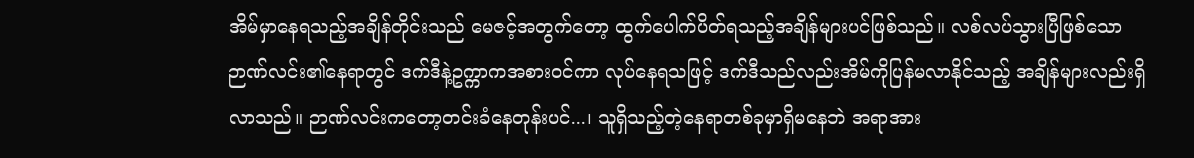အိမ်မှာနေရသည့်အချိန်တိုင်းသည် မေဇင့်အတွက်တော့ ထွက်ပေါက်ပိတ်ရသည့်အချိန်များပင်ဖြစ်သည်။ လစ်လပ်သွားပြီဖြစ်သော ဉာဏ်လင်း၏နေရာတွင် ဒက်ဒီနဲ့ဥက္ကာကအစားဝင်ကာ လုပ်နေရသဖြင့် ဒက်ဒီသည်လည်းအိမ်ကိုပြန်မလာနိုင်သည့် အချိန်များလည်းရှိလာသည်။ ဉာဏ်လင်းကတော့တင်းခံနေတုန်းပင်...၊ သူရှိသည့်တဲ့နေရာတစ်ခုမှာရှိမနေဘဲ အရာအား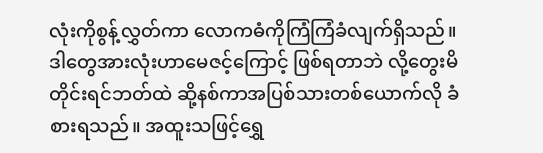လုံးကိုစွန့်လွှတ်ကာ လောကဓံကိုကြံကြံခံလျက်ရှိသည်။
ဒါတွေအားလုံးဟာမေဇင့်ကြောင့် ဖြစ်ရတာဘဲ လို့တွေးမိတိုင်းရင်ဘတ်ထဲ ဆို့နစ်ကာအပြစ်သားတစ်ယောက်လို ခံစားရသည်။ အထူးသဖြင့်ရွှေ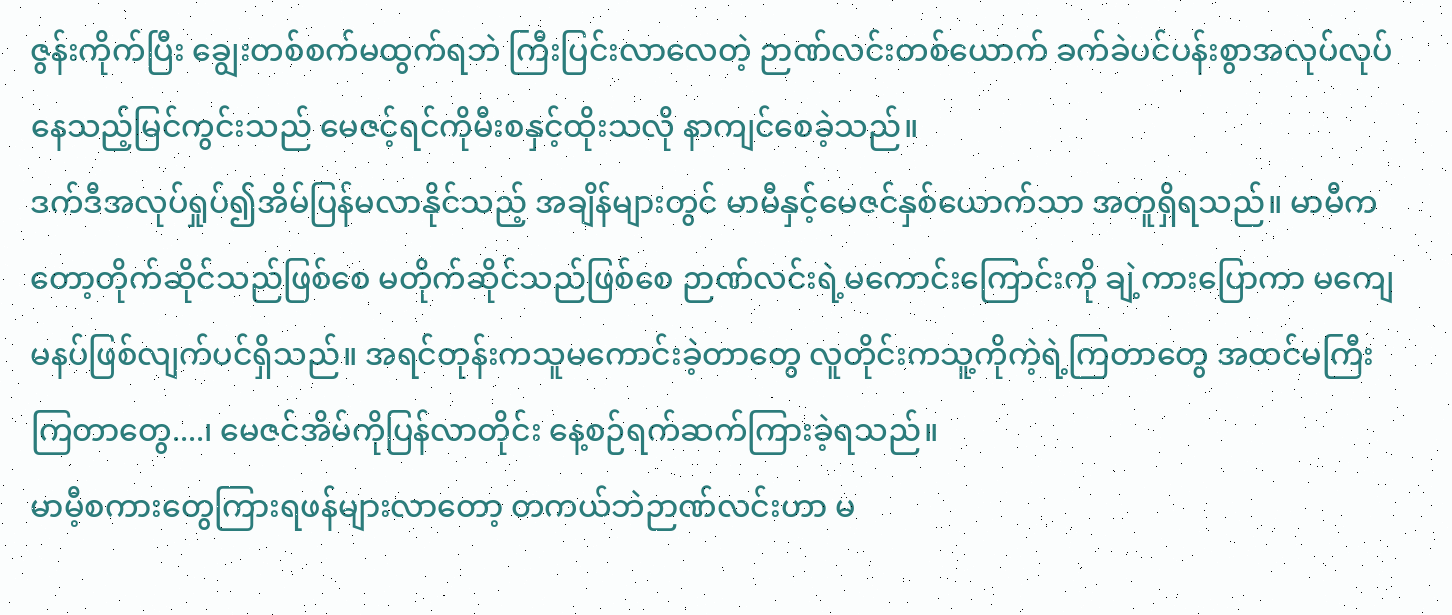ဇွန်းကိုက်ပြီး ချွေးတစ်စက်မထွက်ရဘဲ ကြီးပြင်းလာလေတဲ့ ဉာဏ်လင်းတစ်ယောက် ခက်ခဲပင်ပန်းစွာအလုပ်လုပ်နေသည့်မြင်ကွင်းသည် မေဇင့်ရင်ကိုမီးစနှင့်ထိုးသလို နာကျင်စေခဲ့သည်။
ဒက်ဒီအလုပ်ရှုပ်၍အိမ်ပြန်မလာနိုင်သည့် အချိန်များတွင် မာမီနှင့်မေဇင်နှစ်ယောက်သာ အတူရှိရသည်။ မာမီကတော့တိုက်ဆိုင်သည်ဖြစ်စေ မတိုက်ဆိုင်သည်ဖြစ်စေ ဉာဏ်လင်းရဲ့မကောင်းကြောင်းကို ချဲ့ကားပြောကာ မကျေမနပ်ဖြစ်လျက်ပင်ရှိသည်။ အရင်တုန်းကသူမကောင်းခဲ့တာတွေ လူတိုင်းကသူ့ကိုကဲ့ရဲ့ကြတာတွေ အထင်မကြီးကြတာတွေ....၊ မေဇင်အိမ်ကိုပြန်လာတိုင်း နေ့စဉ်ရက်ဆက်ကြားခဲ့ရသည်။
မာမီ့စကားတွေကြားရဖန်များလာတော့ တကယ်ဘဲဉာဏ်လင်းဟာ မ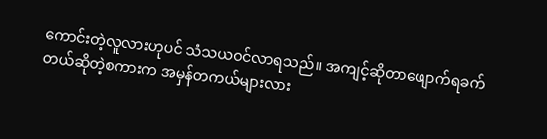ကောင်းတဲ့လူလားဟုပင် သံသယဝင်လာရသည်။ အကျင့်ဆိုတာဖျောက်ရခက်တယ်ဆိုတဲ့စကားက အမှန်တကယ်များလား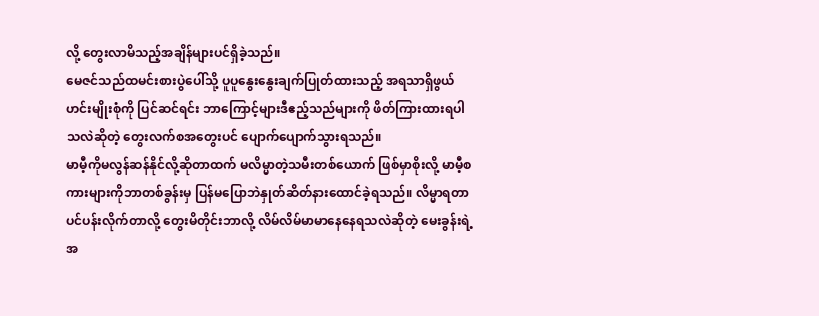လို့ တွေးလာမိသည့်အချိန်များပင်ရှိခဲ့သည်။
မေဇင်သည်ထမင်းစားပွဲပေါ်သို့ ပူပူနွေးနွေးချက်ပြုတ်ထားသည့် အရသာရှိဖွယ်ဟင်းမျိုးစုံကို ပြင်ဆင်ရင်း ဘာကြောင့်များဒီဧည့်သည်များကို ဖိတ်ကြားထားရပါသလဲဆိုတဲ့ တွေးလက်စအတွေးပင် ပျောက်ပျောက်သွားရသည်။
မာမီ့ကိုမလွန်ဆန်နိုင်လို့ဆိုတာထက် မလိမ္မာတဲ့သမီးတစ်ယောက် ဖြစ်မှာစိုးလို့ မာမီ့စကားများကိုဘာတစ်ခွန်းမှ ပြန်မပြောဘဲနှုတ်ဆိတ်နားထောင်ခဲ့ရသည်။ လိမ္မာရတာပင်ပန်းလိုက်တာလို့ တွေးမိတိုင်းဘာလို့ လိမ်လိမ်မာမာနေနေရသလဲဆိုတဲ့ မေးခွန်းရဲ့အ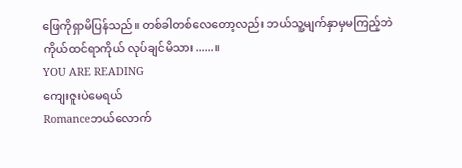ဖြေကိုရှာမိပြန်သည်။ တစ်ခါတစ်လေတော့လည်း ဘယ်သူ့မျက်နှာမှမကြည့်ဘဲ ကိုယ်ထင်ရာကိုယ် လုပ်ချင်မိသား......။
YOU ARE READING
ကျေးဇူးပဲမေရယ်
Romanceဘယ်လောက်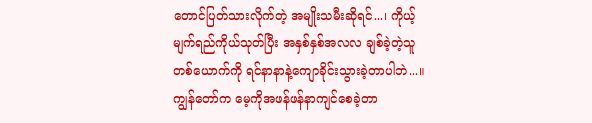တောင်ပြတ်သားလိုက်တဲ့ အမျိုးသမီးဆိုရင်...၊ ကိုယ့်မျက်ရည်ကိုယ်သုတ်ပြီး အနှစ်နှစ်အလလ ချစ်ခဲ့တဲ့သူတစ်ယောက်ကို ရင်နာနာနဲ့ကျောခိုင်းသွားခဲ့တာပါဘဲ...။ ကျွန်တော်က မေ့ကိုအဖန်ဖန်နာကျင်စေခဲ့တာ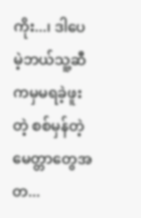ကိုး...၊ ဒါပေမဲ့ဘယ်သူ့ဆီကမှမရခဲ့ဖူးတဲ့ စစ်မှန်တဲ့မေတ္တာတွေအတ...